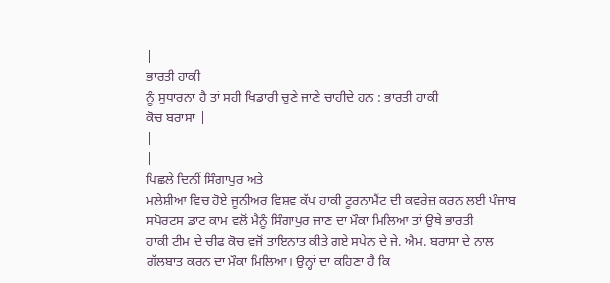|
ਭਾਰਤੀ ਹਾਕੀ
ਨੂੰ ਸੁਧਾਰਨਾ ਹੈ ਤਾਂ ਸਹੀ ਖਿਡਾਰੀ ਚੁਣੇ ਜਾਣੇ ਚਾਹੀਦੇ ਹਨ : ਭਾਰਤੀ ਹਾਕੀ
ਕੋਚ ਬਰਾਸਾ |
|
|
ਪਿਛਲੇ ਦਿਨੀਂ ਸਿੰਗਾਪੁਰ ਅਤੇ
ਮਲੇਸ਼ੀਆ ਵਿਚ ਹੋਏ ਜੂਨੀਅਰ ਵਿਸ਼ਵ ਕੱਪ ਹਾਕੀ ਟੂਰਨਾਮੈਂਟ ਦੀ ਕਵਰੇਜ਼ ਕਰਨ ਲਈ ਪੰਜਾਬ
ਸਪੋਰਟਸ ਡਾਟ ਕਾਮ ਵਲੋਂ ਮੈਨੂੰ ਸਿੰਗਾਪੁਰ ਜਾਣ ਦਾ ਮੌਕਾ ਮਿਲਿਆ ਤਾਂ ਉਥੇ ਭਾਰਤੀ
ਹਾਕੀ ਟੀਮ ਦੇ ਚੀਫ ਕੋਚ ਵਜੋਂ ਤਾਇਨਾਤ ਕੀਤੇ ਗਏ ਸਪੇਨ ਦੇ ਜੇ. ਐਮ. ਬਰਾਸਾ ਦੇ ਨਾਲ
ਗੱਲਬਾਤ ਕਰਨ ਦਾ ਮੌਕਾ ਮਿਲਿਆ। ਉਨ੍ਹਾਂ ਦਾ ਕਹਿਣਾ ਹੈ ਕਿ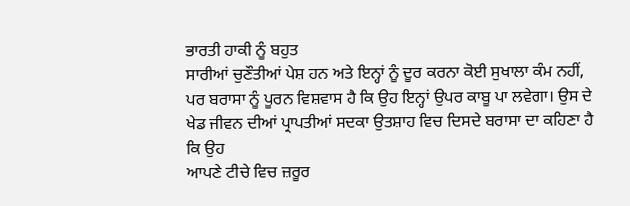ਭਾਰਤੀ ਹਾਕੀ ਨੂੰ ਬਹੁਤ
ਸਾਰੀਆਂ ਚੁਣੌਤੀਆਂ ਪੇਸ਼ ਹਨ ਅਤੇ ਇਨ੍ਹਾਂ ਨੂੰ ਦੂਰ ਕਰਨਾ ਕੋਈ ਸੁਖਾਲਾ ਕੰਮ ਨਹੀਂ,
ਪਰ ਬਰਾਸਾ ਨੂੰ ਪੂਰਨ ਵਿਸ਼ਵਾਸ ਹੈ ਕਿ ਉਹ ਇਨ੍ਹਾਂ ਉਪਰ ਕਾਬੂ ਪਾ ਲਵੇਗਾ। ਉਸ ਦੇ
ਖੇਡ ਜੀਵਨ ਦੀਆਂ ਪ੍ਰਾਪਤੀਆਂ ਸਦਕਾ ਉਤਸ਼ਾਹ ਵਿਚ ਦਿਸਦੇ ਬਰਾਸਾ ਦਾ ਕਹਿਣਾ ਹੈ ਕਿ ਉਹ
ਆਪਣੇ ਟੀਚੇ ਵਿਚ ਜ਼ਰੂਰ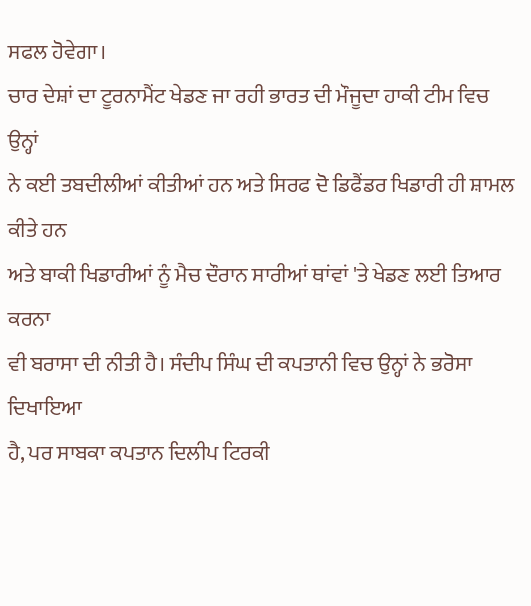ਸਫਲ ਹੋਵੇਗਾ।
ਚਾਰ ਦੇਸ਼ਾਂ ਦਾ ਟੂਰਨਾਮੈਂਟ ਖੇਡਣ ਜਾ ਰਹੀ ਭਾਰਤ ਦੀ ਮੌਜੂਦਾ ਹਾਕੀ ਟੀਮ ਵਿਚ ਉਨ੍ਹਾਂ
ਨੇ ਕਈ ਤਬਦੀਲੀਆਂ ਕੀਤੀਆਂ ਹਨ ਅਤੇ ਸਿਰਫ ਦੋ ਡਿਫੈਂਡਰ ਖਿਡਾਰੀ ਹੀ ਸ਼ਾਮਲ ਕੀਤੇ ਹਨ
ਅਤੇ ਬਾਕੀ ਖਿਡਾਰੀਆਂ ਨੂੰ ਮੈਚ ਦੌਰਾਨ ਸਾਰੀਆਂ ਥਾਂਵਾਂ 'ਤੇ ਖੇਡਣ ਲਈ ਤਿਆਰ ਕਰਨਾ
ਵੀ ਬਰਾਸਾ ਦੀ ਨੀਤੀ ਹੈ। ਸੰਦੀਪ ਸਿੰਘ ਦੀ ਕਪਤਾਨੀ ਵਿਚ ਉਨ੍ਹਾਂ ਨੇ ਭਰੋਸਾ ਦਿਖਾਇਆ
ਹੈ, ਪਰ ਸਾਬਕਾ ਕਪਤਾਨ ਦਿਲੀਪ ਟਿਰਕੀ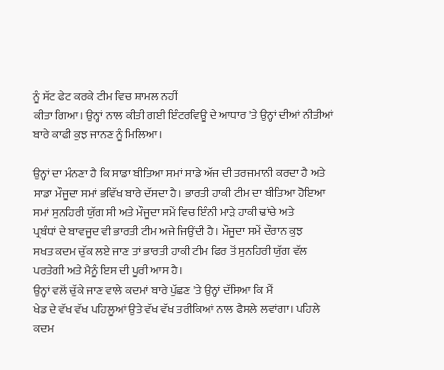ਨੂੰ ਸੱਟ ਫੇਟ ਕਰਕੇ ਟੀਮ ਵਿਚ ਸ਼ਾਮਲ ਨਹੀਂ
ਕੀਤਾ ਗਿਆ। ਉਨ੍ਹਾਂ ਨਾਲ ਕੀਤੀ ਗਈ ਇੰਟਰਵਿਊ ਦੇ ਆਧਾਰ 'ਤੇ ਉਨ੍ਹਾਂ ਦੀਆਂ ਨੀਤੀਆਂ
ਬਾਰੇ ਕਾਫੀ ਕੁਝ ਜਾਨਣ ਨੂੰ ਮਿਲਿਆ।

ਉਨ੍ਹਾਂ ਦਾ ਮੰਨਣਾ ਹੈ ਕਿ ਸਾਡਾ ਬੀਤਿਆ ਸਮਾਂ ਸਾਡੇ ਅੱਜ ਦੀ ਤਰਜਮਾਨੀ ਕਰਦਾ ਹੈ ਅਤੇ
ਸਾਡਾ ਮੌਜੂਦਾ ਸਮਾਂ ਭਵਿੱਖ ਬਾਰੇ ਦੱਸਦਾ ਹੈ। ਭਾਰਤੀ ਹਾਕੀ ਟੀਮ ਦਾ ਬੀਤਿਆ ਹੋਇਆ
ਸਮਾਂ ਸੁਨਹਿਰੀ ਯੁੱਗ ਸੀ ਅਤੇ ਮੌਜੂਦਾ ਸਮੇਂ ਵਿਚ ਇੰਨੀ ਮਾੜੇ ਹਾਕੀ ਢਾਂਚੇ ਅਤੇ
ਪ੍ਰਬੰਧਾਂ ਦੇ ਬਾਵਜੂਦ ਵੀ ਭਾਰਤੀ ਟੀਮ ਅਜੇ ਜਿਉਂਦੀ ਹੈ। ਮੌਜੂਦਾ ਸਮੇਂ ਦੌਰਾਨ ਕੁਝ
ਸਖਤ ਕਦਮ ਚੁੱਕ ਲਏ ਜਾਣ ਤਾਂ ਭਾਰਤੀ ਹਾਕੀ ਟੀਮ ਫਿਰ ਤੋਂ ਸੁਨਹਿਰੀ ਯੁੱਗ ਵੱਲ
ਪਰਤੇਗੀ ਅਤੇ ਮੈਨੂੰ ਇਸ ਦੀ ਪੂਰੀ ਆਸ ਹੈ।
ਉਨ੍ਹਾਂ ਵਲੋਂ ਚੁੱਕੇ ਜਾਣ ਵਾਲੇ ਕਦਮਾਂ ਬਾਰੇ ਪੁੱਛਣ 'ਤੇ ਉਨ੍ਹਾਂ ਦੱਸਿਆ ਕਿ ਮੈਂ
ਖੇਡ ਦੇ ਵੱਖ ਵੱਖ ਪਹਿਲੂਆਂ ਉਤੇ ਵੱਖ ਵੱਖ ਤਰੀਕਿਆਂ ਨਾਲ ਫੈਸਲੇ ਲਵਾਂਗਾ। ਪਹਿਲੇ
ਕਦਮ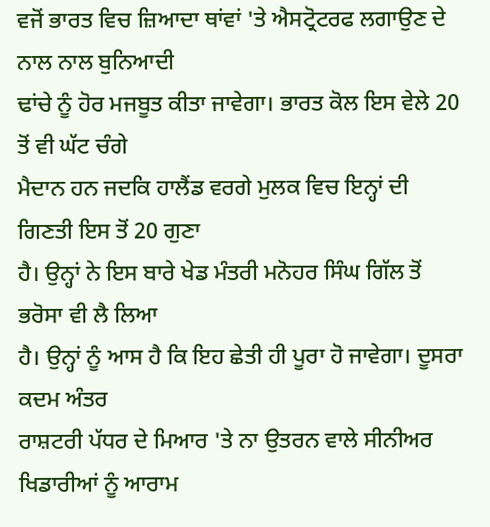ਵਜੋਂ ਭਾਰਤ ਵਿਚ ਜ਼ਿਆਦਾ ਥਾਂਵਾਂ 'ਤੇ ਐਸਟ੍ਰੋਟਰਫ ਲਗਾਉਣ ਦੇ ਨਾਲ ਨਾਲ ਬੁਨਿਆਦੀ
ਢਾਂਚੇ ਨੂੰ ਹੋਰ ਮਜਬੂਤ ਕੀਤਾ ਜਾਵੇਗਾ। ਭਾਰਤ ਕੋਲ ਇਸ ਵੇਲੇ 20 ਤੋਂ ਵੀ ਘੱਟ ਚੰਗੇ
ਮੈਦਾਨ ਹਨ ਜਦਕਿ ਹਾਲੈਂਡ ਵਰਗੇ ਮੁਲਕ ਵਿਚ ਇਨ੍ਹਾਂ ਦੀ ਗਿਣਤੀ ਇਸ ਤੋਂ 20 ਗੁਣਾ
ਹੈ। ਉਨ੍ਹਾਂ ਨੇ ਇਸ ਬਾਰੇ ਖੇਡ ਮੰਤਰੀ ਮਨੋਹਰ ਸਿੰਘ ਗਿੱਲ ਤੋਂ ਭਰੋਸਾ ਵੀ ਲੈ ਲਿਆ
ਹੈ। ਉਨ੍ਹਾਂ ਨੂੰ ਆਸ ਹੈ ਕਿ ਇਹ ਛੇਤੀ ਹੀ ਪੂਰਾ ਹੋ ਜਾਵੇਗਾ। ਦੂਸਰਾ ਕਦਮ ਅੰਤਰ
ਰਾਸ਼ਟਰੀ ਪੱਧਰ ਦੇ ਮਿਆਰ 'ਤੇ ਨਾ ਉਤਰਨ ਵਾਲੇ ਸੀਨੀਅਰ ਖਿਡਾਰੀਆਂ ਨੂੰ ਆਰਾਮ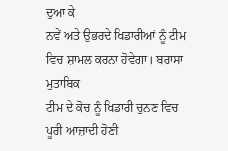ਦੁਆ ਕੇ
ਨਵੇਂ ਅਤੇ ਉਭਰਦੇ ਖਿਡਾਰੀਆਂ ਨੂੰ ਟੀਮ ਵਿਚ ਸ਼ਾਮਲ ਕਰਨਾ ਹੋਵੇਗਾ। ਬਰਾਸਾ ਮੁਤਾਬਿਕ
ਟੀਮ ਦੇ ਕੋਚ ਨੂੰ ਖਿਡਾਰੀ ਚੁਨਣ ਵਿਚ ਪੂਰੀ ਆਜ਼ਾਦੀ ਹੋਣੀ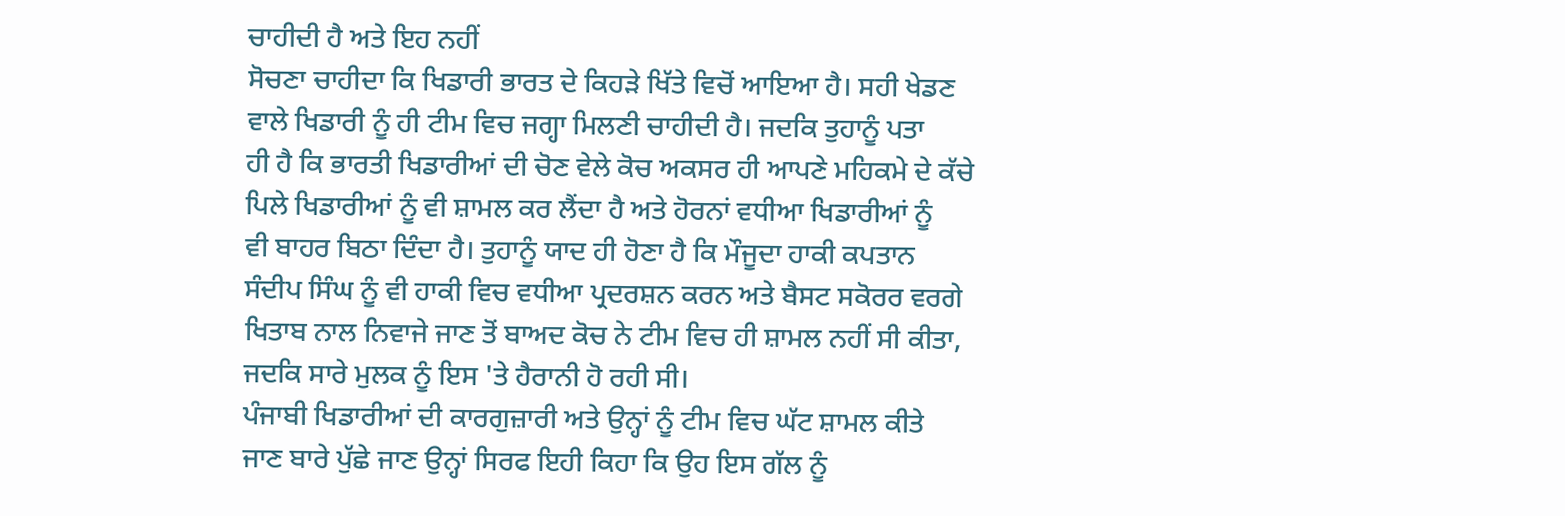ਚਾਹੀਦੀ ਹੈ ਅਤੇ ਇਹ ਨਹੀਂ
ਸੋਚਣਾ ਚਾਹੀਦਾ ਕਿ ਖਿਡਾਰੀ ਭਾਰਤ ਦੇ ਕਿਹੜੇ ਖਿੱਤੇ ਵਿਚੋਂ ਆਇਆ ਹੈ। ਸਹੀ ਖੇਡਣ
ਵਾਲੇ ਖਿਡਾਰੀ ਨੂੰ ਹੀ ਟੀਮ ਵਿਚ ਜਗ੍ਹਾ ਮਿਲਣੀ ਚਾਹੀਦੀ ਹੈ। ਜਦਕਿ ਤੁਹਾਨੂੰ ਪਤਾ
ਹੀ ਹੈ ਕਿ ਭਾਰਤੀ ਖਿਡਾਰੀਆਂ ਦੀ ਚੋਣ ਵੇਲੇ ਕੋਚ ਅਕਸਰ ਹੀ ਆਪਣੇ ਮਹਿਕਮੇ ਦੇ ਕੱਚੇ
ਪਿਲੇ ਖਿਡਾਰੀਆਂ ਨੂੰ ਵੀ ਸ਼ਾਮਲ ਕਰ ਲੈਂਦਾ ਹੈ ਅਤੇ ਹੋਰਨਾਂ ਵਧੀਆ ਖਿਡਾਰੀਆਂ ਨੂੰ
ਵੀ ਬਾਹਰ ਬਿਠਾ ਦਿੰਦਾ ਹੈ। ਤੁਹਾਨੂੰ ਯਾਦ ਹੀ ਹੋਣਾ ਹੈ ਕਿ ਮੌਜੂਦਾ ਹਾਕੀ ਕਪਤਾਨ
ਸੰਦੀਪ ਸਿੰਘ ਨੂੰ ਵੀ ਹਾਕੀ ਵਿਚ ਵਧੀਆ ਪ੍ਰਦਰਸ਼ਨ ਕਰਨ ਅਤੇ ਬੈਸਟ ਸਕੋਰਰ ਵਰਗੇ
ਖਿਤਾਬ ਨਾਲ ਨਿਵਾਜੇ ਜਾਣ ਤੋਂ ਬਾਅਦ ਕੋਚ ਨੇ ਟੀਮ ਵਿਚ ਹੀ ਸ਼ਾਮਲ ਨਹੀਂ ਸੀ ਕੀਤਾ,
ਜਦਕਿ ਸਾਰੇ ਮੁਲਕ ਨੂੰ ਇਸ 'ਤੇ ਹੈਰਾਨੀ ਹੋ ਰਹੀ ਸੀ।
ਪੰਜਾਬੀ ਖਿਡਾਰੀਆਂ ਦੀ ਕਾਰਗੁਜ਼ਾਰੀ ਅਤੇ ਉਨ੍ਹਾਂ ਨੂੰ ਟੀਮ ਵਿਚ ਘੱਟ ਸ਼ਾਮਲ ਕੀਤੇ
ਜਾਣ ਬਾਰੇ ਪੁੱਛੇ ਜਾਣ ਉਨ੍ਹਾਂ ਸਿਰਫ ਇਹੀ ਕਿਹਾ ਕਿ ਉਹ ਇਸ ਗੱਲ ਨੂੰ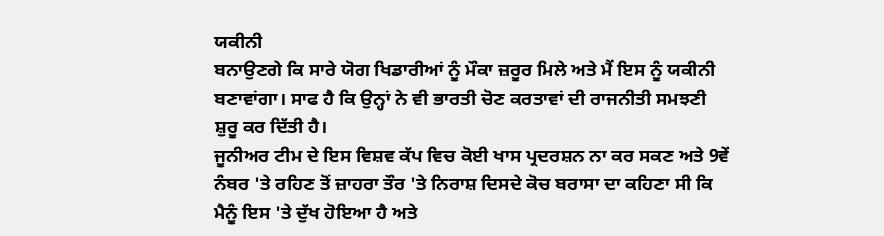ਯਕੀਨੀ
ਬਨਾਉਣਗੇ ਕਿ ਸਾਰੇ ਯੋਗ ਖਿਡਾਰੀਆਂ ਨੂੰ ਮੌਕਾ ਜ਼ਰੂਰ ਮਿਲੇ ਅਤੇ ਮੈਂ ਇਸ ਨੂੰ ਯਕੀਨੀ
ਬਣਾਵਾਂਗਾ। ਸਾਫ ਹੈ ਕਿ ਉਨ੍ਹਾਂ ਨੇ ਵੀ ਭਾਰਤੀ ਚੋਣ ਕਰਤਾਵਾਂ ਦੀ ਰਾਜਨੀਤੀ ਸਮਝਣੀ
ਸ਼ੁਰੂ ਕਰ ਦਿੱਤੀ ਹੈ।
ਜੂਨੀਅਰ ਟੀਮ ਦੇ ਇਸ ਵਿਸ਼ਵ ਕੱਪ ਵਿਚ ਕੋਈ ਖਾਸ ਪ੍ਰਦਰਸ਼ਨ ਨਾ ਕਰ ਸਕਣ ਅਤੇ 9ਵੇਂ
ਨੰਬਰ 'ਤੇ ਰਹਿਣ ਤੋਂ ਜ਼ਾਹਰਾ ਤੌਰ 'ਤੇ ਨਿਰਾਸ਼ ਦਿਸਦੇ ਕੋਚ ਬਰਾਸਾ ਦਾ ਕਹਿਣਾ ਸੀ ਕਿ
ਮੈਨੂੰ ਇਸ 'ਤੇ ਦੁੱਖ ਹੋਇਆ ਹੈ ਅਤੇ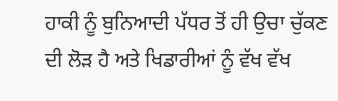ਹਾਕੀ ਨੂੰ ਬੁਨਿਆਦੀ ਪੱਧਰ ਤੋਂ ਹੀ ਉਚਾ ਚੁੱਕਣ
ਦੀ ਲੋੜ ਹੈ ਅਤੇ ਖਿਡਾਰੀਆਂ ਨੂੰ ਵੱਖ ਵੱਖ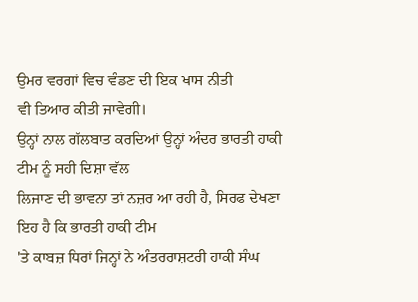ਉਮਰ ਵਰਗਾਂ ਵਿਚ ਵੰਡਣ ਦੀ ਇਕ ਖਾਸ ਨੀਤੀ
ਵੀ ਤਿਆਰ ਕੀਤੀ ਜਾਵੇਗੀ।
ਉਨ੍ਹਾਂ ਨਾਲ ਗੱਲਬਾਤ ਕਰਦਿਆਂ ਉਨ੍ਹਾਂ ਅੰਦਰ ਭਾਰਤੀ ਹਾਕੀ ਟੀਮ ਨੂੰ ਸਹੀ ਦਿਸ਼ਾ ਵੱਲ
ਲਿਜਾਣ ਦੀ ਭਾਵਨਾ ਤਾਂ ਨਜ਼ਰ ਆ ਰਹੀ ਹੈ, ਸਿਰਫ ਦੇਖਣਾ ਇਹ ਹੈ ਕਿ ਭਾਰਤੀ ਹਾਕੀ ਟੀਮ
'ਤੇ ਕਾਬਜ਼ ਧਿਰਾਂ ਜਿਨ੍ਹਾਂ ਨੇ ਅੰਤਰਰਾਸ਼ਟਰੀ ਹਾਕੀ ਸੰਘ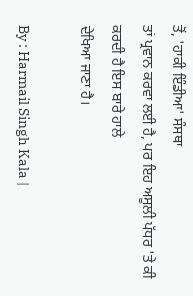ਤੋਂ, 'ਹਾਕੀ ਇੰਡੀਆ' ਸੰਸਥਾ
ਤਾਂ ਪ੍ਰਵਾਨ ਕਰਵਾ ਲਈ ਹੈ, ਪਰ ਇਹ ਅਸੂਲੀ ਪੱਧਰ 'ਤੇ ਕੀ ਕਰਦੀ ਹੈ ਇਸ ਬਾਰੇ ਹਾਲੇ
ਦੇਖਿਆ ਜਾਣਾ ਹੈ।

By : Harmail Singh Kala |